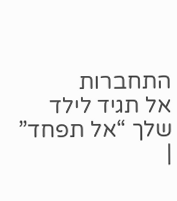התחברות
אל תגיד לילד שלך “אל תפחד” |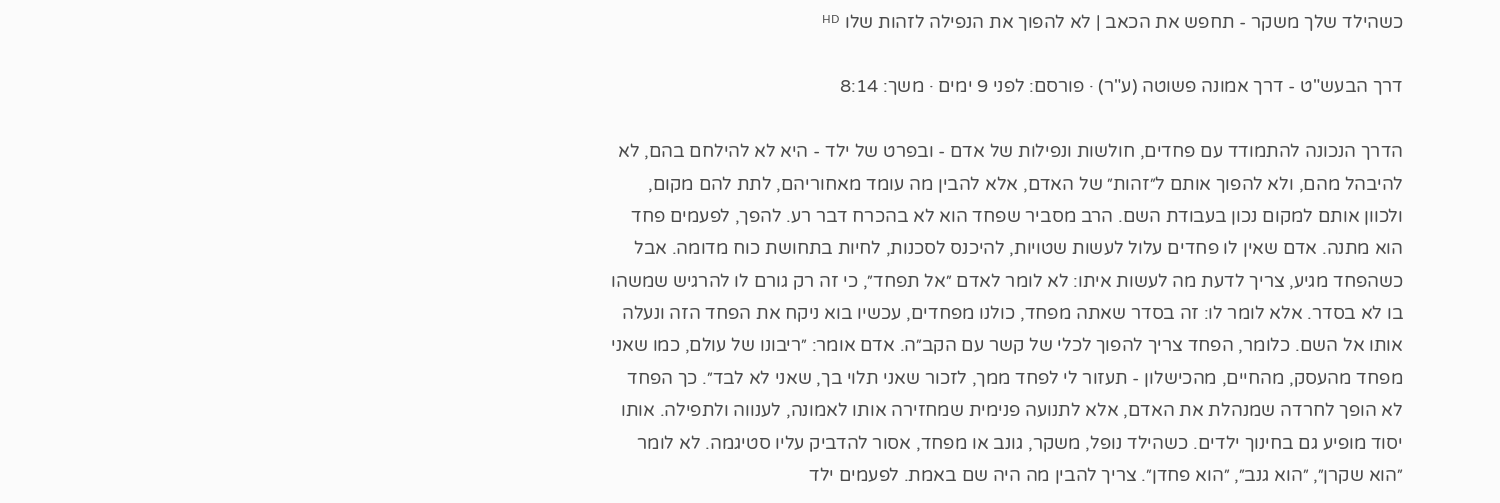כשהילד שלך משקר - תחפש את הכאב | לא להפוך את הנפילה לזהות שלו ᴴᴰ

דרך הבעש"ט - דרך אמונה פשוטה (ע"ר) · פורסם: לפני 9 ימים · משך: 8:14

הדרך הנכונה להתמודד עם פחדים, חולשות ונפילות של אדם - ובפרט של ילד - היא לא להילחם בהם, לא להיבהל מהם, ולא להפוך אותם ל״זהות״ של האדם, אלא להבין מה עומד מאחוריהם, לתת להם מקום, ולכוון אותם למקום נכון בעבודת השם. הרב מסביר שפחד הוא לא בהכרח דבר רע. להפך, לפעמים פחד הוא מתנה. אדם שאין לו פחדים עלול לעשות שטויות, להיכנס לסכנות, לחיות בתחושת כוח מדומה. אבל כשהפחד מגיע, צריך לדעת מה לעשות איתו: לא לומר לאדם ״אל תפחד״, כי זה רק גורם לו להרגיש שמשהו בו לא בסדר. אלא לומר לו: זה בסדר שאתה מפחד, כולנו מפחדים, עכשיו בוא ניקח את הפחד הזה ונעלה אותו אל השם. כלומר, הפחד צריך להפוך לכלי של קשר עם הקב״ה. אדם אומר: ״ריבונו של עולם, כמו שאני מפחד מהעסק, מהחיים, מהכישלון - תעזור לי לפחד ממך, לזכור שאני תלוי בך, שאני לא לבד״. כך הפחד לא הופך לחרדה שמנהלת את האדם, אלא לתנועה פנימית שמחזירה אותו לאמונה, לענווה ולתפילה. אותו יסוד מופיע גם בחינוך ילדים. כשהילד נופל, משקר, גונב או מפחד, אסור להדביק עליו סטיגמה. לא לומר ״הוא שקרן״, ״הוא גנב״, ״הוא פחדן״. צריך להבין מה היה שם באמת. לפעמים ילד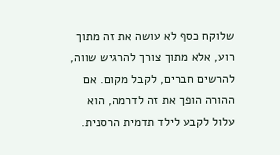שלוקח כסף לא עושה את זה מתוך רוע, אלא מתוך צורך להרגיש שווה, להרשים חברים, לקבל מקום. אם ההורה הופך את זה לדרמה, הוא עלול לקבע לילד תדמית הרסנית.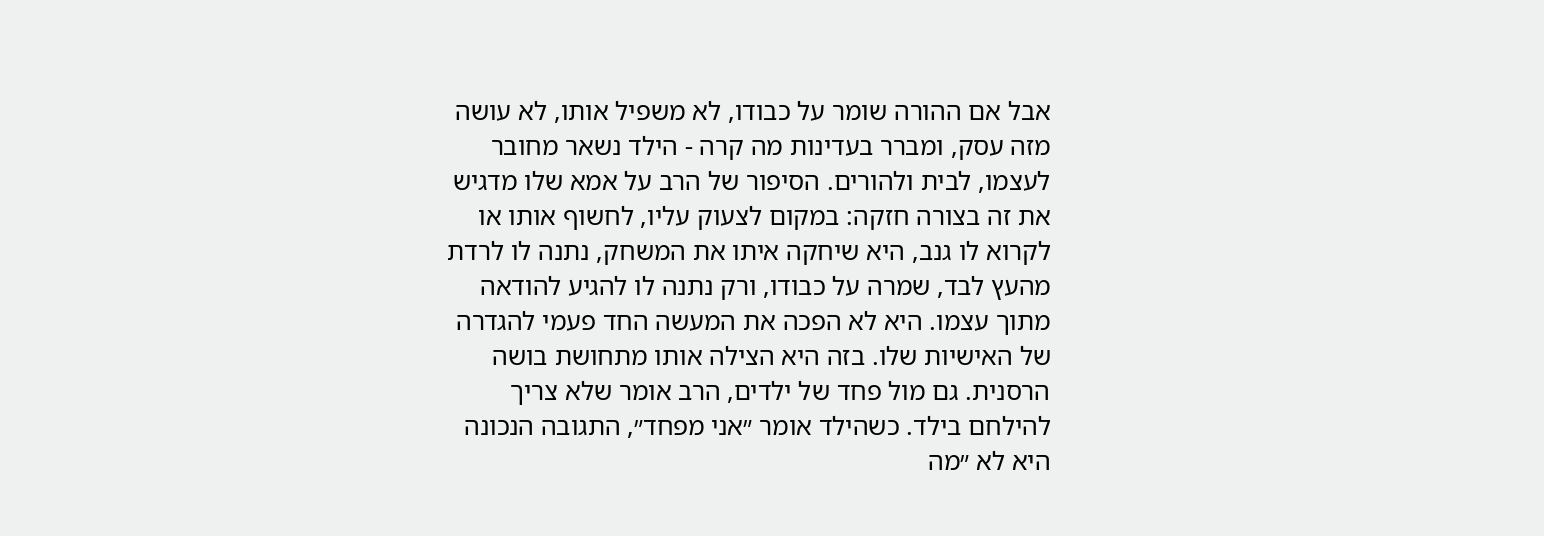אבל אם ההורה שומר על כבודו, לא משפיל אותו, לא עושה מזה עסק, ומברר בעדינות מה קרה - הילד נשאר מחובר לעצמו, לבית ולהורים. הסיפור של הרב על אמא שלו מדגיש את זה בצורה חזקה: במקום לצעוק עליו, לחשוף אותו או לקרוא לו גנב, היא שיחקה איתו את המשחק, נתנה לו לרדת מהעץ לבד, שמרה על כבודו, ורק נתנה לו להגיע להודאה מתוך עצמו. היא לא הפכה את המעשה החד פעמי להגדרה של האישיות שלו. בזה היא הצילה אותו מתחושת בושה הרסנית. גם מול פחד של ילדים, הרב אומר שלא צריך להילחם בילד. כשהילד אומר ״אני מפחד״, התגובה הנכונה היא לא ״מה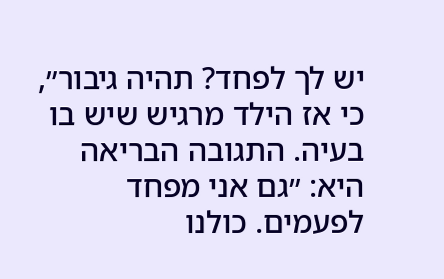יש לך לפחד? תהיה גיבור״, כי אז הילד מרגיש שיש בו בעיה. התגובה הבריאה היא: ״גם אני מפחד לפעמים. כולנו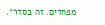מפחדים. זה בסדר״.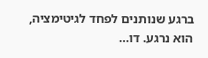ברגע שנותנים לפחד לגיטימציה, הוא נרגע. דו…